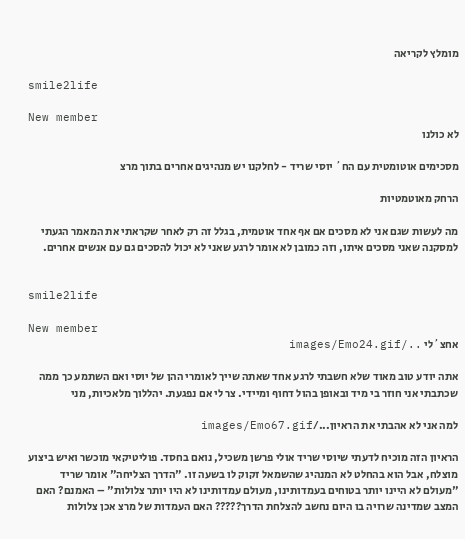מומלץ לקריאה

smile2life

New member
לא כולנו

מסכימים אוטומטית עם הח´ יוסי שריד - לחלקנו יש מנהיגים אחרים בתוך מרצ

הרחק מאוטמטיות

מה לעשות שגם אני לא מסכים אם אף אחד אוטמית, בגלל זה רק לאחר שקראתי את המאמר הגעתי למסקנה שאני מסכים איתו, וזה כמובן לא אומר לרגע שאני לא יכול להסכים גם עם אנשים אחרים.


smile2life

New member
אחצ´לי ../images/Emo24.gif

אתה יודע טוב מאוד שלא חשבתי לרגע אחד שאתה שייך לאומרי ההן של יוסי ואם השתמע כך ממה שכתבתי אני חוזר בי מיד ובאופן בהול דחוף ומיידי. צר לי אם נפגעת. יהללוך מלאכיות, מני

למה אני לא אהבתי את הראיון.../images/Emo67.gif

הראיון הזה מוכיח לדעתי שיוסי שריד אולי פרשן משכיל, נואם בחסד. פוליטיקאי מוכשר ואיש ביצוע מוצלח, אבל הוא בהחלט לא המנהיג שהשמאל זקוק לו בשעה זו. "הדרך הצליחה" אומר שריד "מעולם לא היינו יותר בטוחים בעמדותינו, מעולם עמדותינו לא היו יותר צלולות" – האמנם? האם המצב שמדינה שרויה בו היום נחשב להצלחת הדרך????? האם העמדות של מרצ אכן צלולות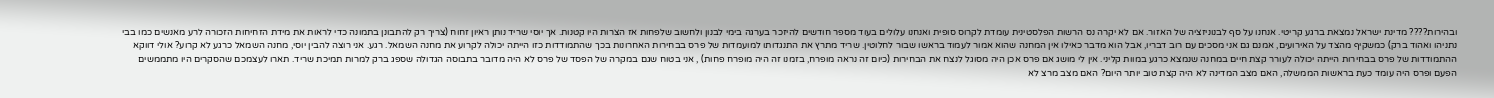ובהירות???? מדינת ישראל נמצאת ברגע קריטי. אנחנו על סף לבנוניזציה של האזור. אם לא יקרה נס הרשות הפלסטינית עומדת לקרוס סופית ואנחנו עלולים בעוד מספר חודשים להיזכר בערגה בימי לבנון ולחשוב שלפחות אז הצרות היו קטנות. אך יוסי שריד נותן ראיון זחוח (צריך רק להתבונן בתמונה כדי לראות את מידת הזחיחות הזכורה לרע מאנשים כמו בבי נתניהו ואהוד ברק) כמשקיף מהצד על האירועים, אמנם גם אני מסכים עם רוב דבריו, אבל הוא מדבר כאילו אין המחנה שהוא אמור לעמוד בראשו שבור לחלוטין. שריד מתרץ את התנגדותו למועמדות של פרס בבחירות האחרונות בכך שהתמודדות כזו הייתה יכולה לקרוע את מחנה השמאל. רגע. אני רוצה להבין יוסי, מחנה השמאל כרגע לא קרוע? אולי דווקא ההתמודדות של פרס בבחירות הייתה יכולה לעורר קצת חיים במחנה שנמצא כרגע במוות קליני. אין לי מושג אם פרס אכן היה מסוגל לנצח את הבחירות (כיום זה נראה מופרח, בזמנו זה היה מופרח פחות) , אני בטוח שגם במקרה של הפסד של פרס לא היה מדובר בתבוסה הגדולה שספג ברק למרות תמיכת שריד. תארו לעצמכם שהסקרים היו מתממשים הפעם ופרס היה עומד כעת בראשות הממשלה, האם מצב המדינה לא היה קצת טוב יותר היום? האם מצב מרצ לא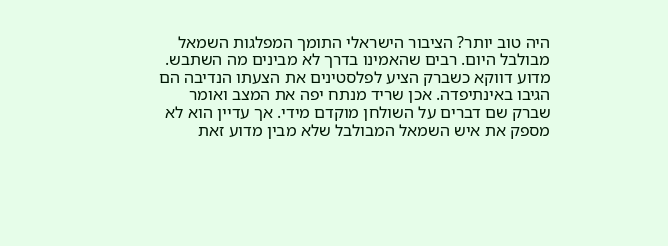היה טוב יותר? הציבור הישראלי התומך המפלגות השמאל מבולבל היום. רבים שהאמינו בדרך לא מבינים מה השתבש. מדוע דווקא כשברק הציע לפלסטינים את הצעתו הנדיבה הם הגיבו באינתיפדה. אכן שריד מנתח יפה את המצב ואומר שברק שם דברים על השולחן מוקדם מידי. אך עדיין הוא לא מספק את איש השמאל המבולבל שלא מבין מדוע זאת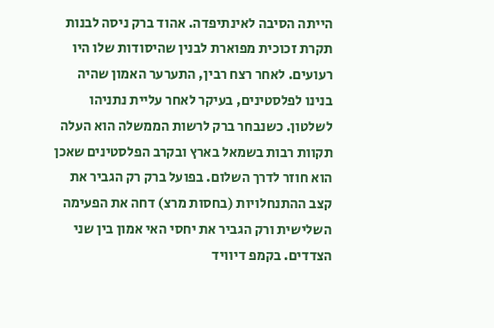הייתה הסיבה לאינתיפדה. אהוד ברק ניסה לבנות תקרת זכוכית מפוארת לבנין שהיסודות שלו היו רעועים. לאחר רצח רבין, התערער האמון שהיה בנינו לפלסטינים, בעיקר לאחר עליית נתניהו לשלטון. כשנבחר ברק לרשות הממשלה הוא העלה תקוות רבות בשמאל בארץ ובקרב הפלסטינים שאכן הוא חוזר לדרך השלום. בפועל ברק רק הגביר את קצב ההתנחלויות (בחסות מרצ) דחה את הפעימה השלישית ורק הגביר את יחסי האי אמון בין שני הצדדים. בקמפ דיוויד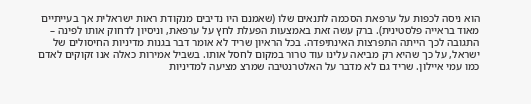הוא ניסה לכפות על ערפאת הסכמה לתנאים שלו (שאמנם היו נדיבים מנקודת ראות ישראלית אך בעייתיים מאוד בראייה פלסטינית). ברק עשה זאת באמצעות הפעלת לחץ על ערפאת, וניסיון לדחוק אותו לפינה – התגובה לכך הייתה התפרצות האינתיפדה. בכל הראיון שריד לא אומר דבר בגנות מדיניות החיסולים של ישראל, על כך שהיא רק מביאה עלינו עוד טרור במקום לחסל אותו. בשביל אמירות כאלה אנו זקוקים לאדם כמו עמי איילון. שריד גם לא מדבר על האלטרנטיבה שמרצ מציעה למדיניות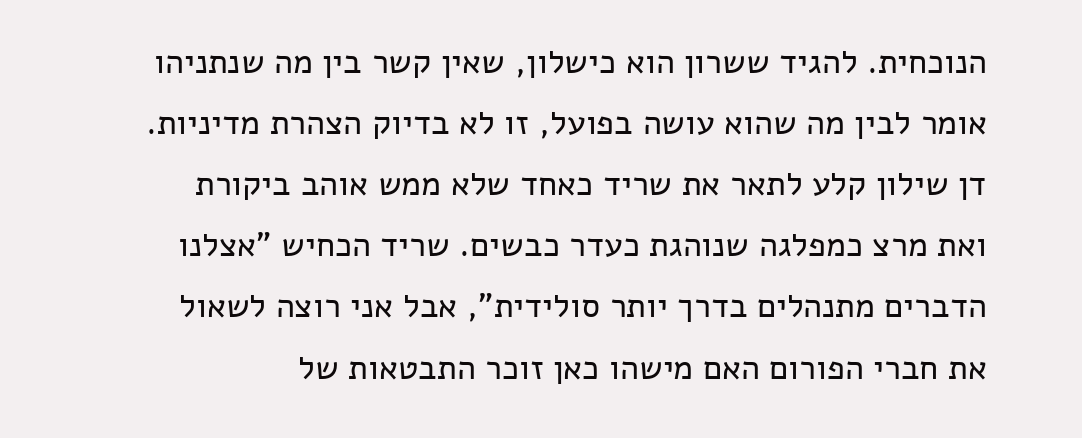הנוכחית. להגיד ששרון הוא כישלון, שאין קשר בין מה שנתניהו אומר לבין מה שהוא עושה בפועל, זו לא בדיוק הצהרת מדיניות. דן שילון קלע לתאר את שריד כאחד שלא ממש אוהב ביקורת ואת מרצ כמפלגה שנוהגת כעדר כבשים. שריד הכחיש "אצלנו הדברים מתנהלים בדרך יותר סולידית", אבל אני רוצה לשאול את חברי הפורום האם מישהו כאן זוכר התבטאות של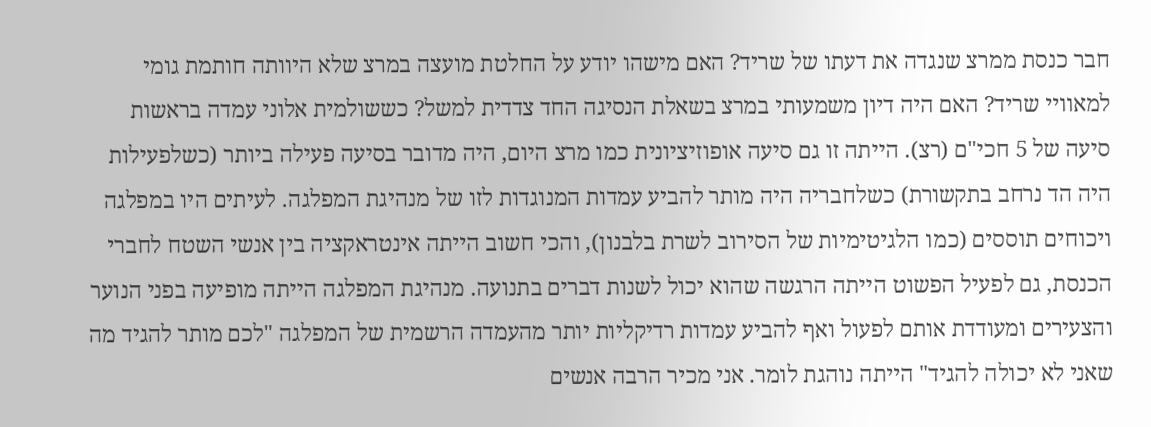חבר כנסת ממרצ שנגדה את דעתו של שריד? האם מישהו יודע על החלטת מועצה במרצ שלא היוותה חותמת גומי למאוויי שריד? האם היה דיון משמעותי במרצ בשאלת הנסיגה החד צדדית למשל? כששולמית אלוני עמדה בראשות סיעה של 5 חכי"ם (רצ). הייתה זו גם סיעה אופוזיציונית כמו מרצ היום, היה מדובר בסיעה פעילה ביותר (כשלפעילות היה הד נרחב בתקשורת) כשלחבריה היה מותר להביע עמדות המנוגדות לזו של מנהיגת המפלגה. לעיתים היו במפלגה ויכוחים תוססים (כמו הלגיטימיות של הסירוב לשרת בלבנון), והכי חשוב הייתה אינטראקציה בין אנשי השטח לחברי הכנסת, גם לפעיל הפשוט הייתה הרגשה שהוא יכול לשנות דברים בתנועה. מנהיגת המפלגה הייתה מופיעה בפני הנוער והצעירים ומעודדת אותם לפעול ואף להביע עמדות רדיקליות יותר מהעמדה הרשמית של המפלגה "לכם מותר להגיד מה שאני לא יכולה להגיד" הייתה נוהגת לומר. אני מכיר הרבה אנשים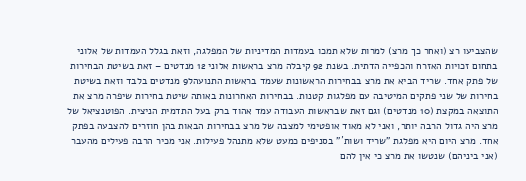שהצביעו רצ (ואחר כך מרצ) למרות שלא תמכו בעמדות המדיניות של המפלגה, וזאת בגלל העמדות של אלוני בתחום זכויות האזרח והכפייה הדתית. בשנת 92 קיבלה מרצ בראשות אלוני 12 מנדטים – זאת בשיטת הבחירות של פתק אחד. שריד הביא את מרצ בבחירות הראשונות שעמד בראשות התנועהל9 מנדטים בלבד וזאת בשיטת בחירות של שני פתקים המיטיבה עם מפלגות קטנות. בבחירות האחרונות באותה שיטת בחירות שיפרה מרצ את התוצאה במקצת (10 מנדטים) וגם זאת שבראשות העבודה עמד אהוד ברק בעל התדמית הניצית. הפוטנציאל של מרצ היה גדול הרבה יותר, ואני לא מאוד אופטימי למצבה של מרצ בבחירות הבאות בהן חוזרים להצבעה בפתק אחד. מרצ היום היא מפלגת "שריד ושות´" בסניפים כמעט שלא מתנהל פעילות. אני מכיר הרבה פעילים מהעבר (אני ביניהם) שנטשו את מרצ כי אין להם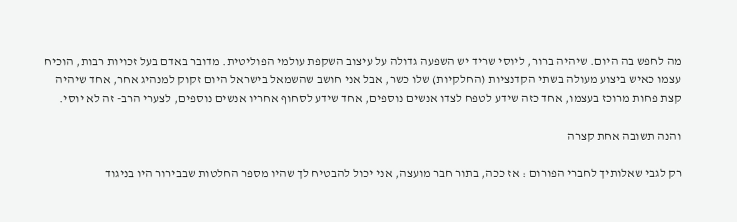מה לחפש בה היום. שיהיה ברור, ליוסי שריד יש השפעה גדולה על עיצוב השקפת עולמי הפוליטית. מדובר באדם בעל זכויות רבות, הוכיח עצמו כאיש ביצוע מעולה בשתי הקדנציות (החלקיות) שלו כשר, אבל אני חושב שהשמאל בישראל היום זקוק למנהיג אחר, אחד שיהיה קצת פחות מרוכז בעצמו, אחד כזה שידע לטפח לצדו אנשים נוספים, אחד שידע לסחוף אחריו אנשים נוספים, לצערי הרב- זה לא יוסי.

והנה תשובה אחת קצרה

רק לגבי שאלותיך לחברי הפורום : אז ככה, בתור חבר מועצה, אני יכול להבטיח לך שהיו מספר החלטות שבבירור היו בניגוד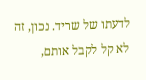לדעתו של שריד. נכון, זה לא קל לקבל אותם,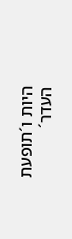היות ו´תופעת העדר´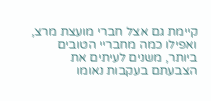קיימת גם אצל חברי מועצת מרצ, ואפילו כמה מחבריי הטובים ביותר, משנים לעיתים את הצבעתם בעקבות נאומו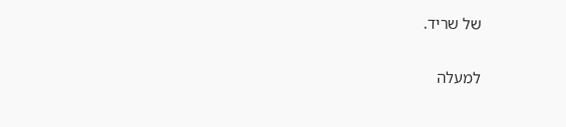של שריד.

למעלה